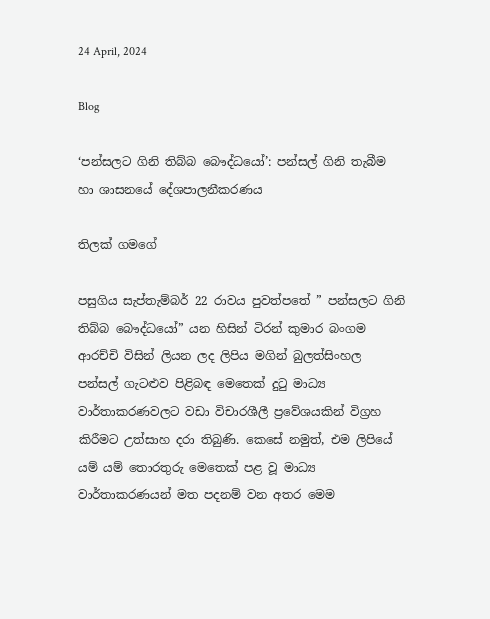24 April, 2024

Blog

‘පන්සලට ගිනි තිබ්බ බෞද්ධයෝ’: පන්සල් ගිනි තැබීම හා ශාසනයේ දේශපාලනීකරණය

තිලක් ගමගේ

පසුගිය සැප්තැම්බර් 22 රාවය පුවත්පතේ ” පන්සලට ගිනි තිබ්බ බෞද්ධයෝ” යන හිසින් ටිරන් කුමාර බංගම ආරච්චි විසින් ලියන ලද ලිපිය මගින් බුලත්සිංහල පන්සල් ගැටළුව පිළිබඳ මෙතෙක් දුටු මාධ්‍ය වාර්තාකරණවලට වඩා විචාරශීලී ප්‍රවේශයකින් විග්‍රහ කිරීමට උත්සාහ දරා තිබුණි. කෙසේ නමුත්, එම ලිපියේ යම් යම් තොරතුරු මෙතෙක් පළ වූ මාධ්‍ය වාර්තාකරණයන් මත පදනම් වන අතර මෙම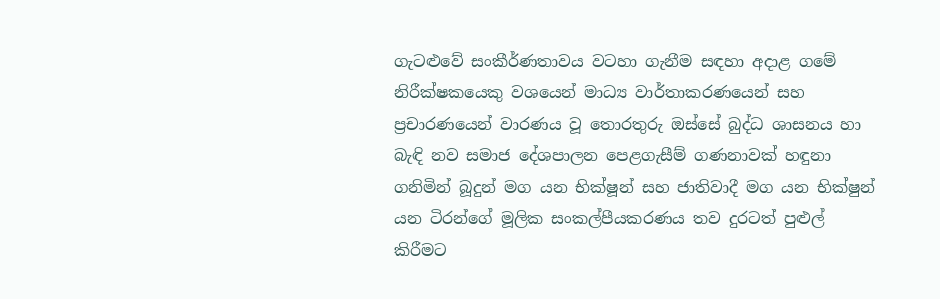ගැටළුවේ සංකීර්ණතාවය වටහා ගැනීම සඳහා අදාළ ගමේ නිරීක්ෂකයෙකු වශයෙන් මාධ්‍ය වාර්තාකරණයෙන් සහ ප්‍රචාරණයෙන් වාරණය වූ තොරතුරු ඔස්සේ බුද්ධ ශාසනය හා බැඳි නව සමාජ දේශපාලන පෙළගැසීම් ගණනාවක් හඳුනා ගනිමින් බූදුන් මග යන භික්ෂූන් සහ ජාතිවාදී මග යන භික්ෂුන් යන ටිරන්ගේ මූලික සංකල්පීයකරණය තව දුරටත් පුළුල් කිරීමට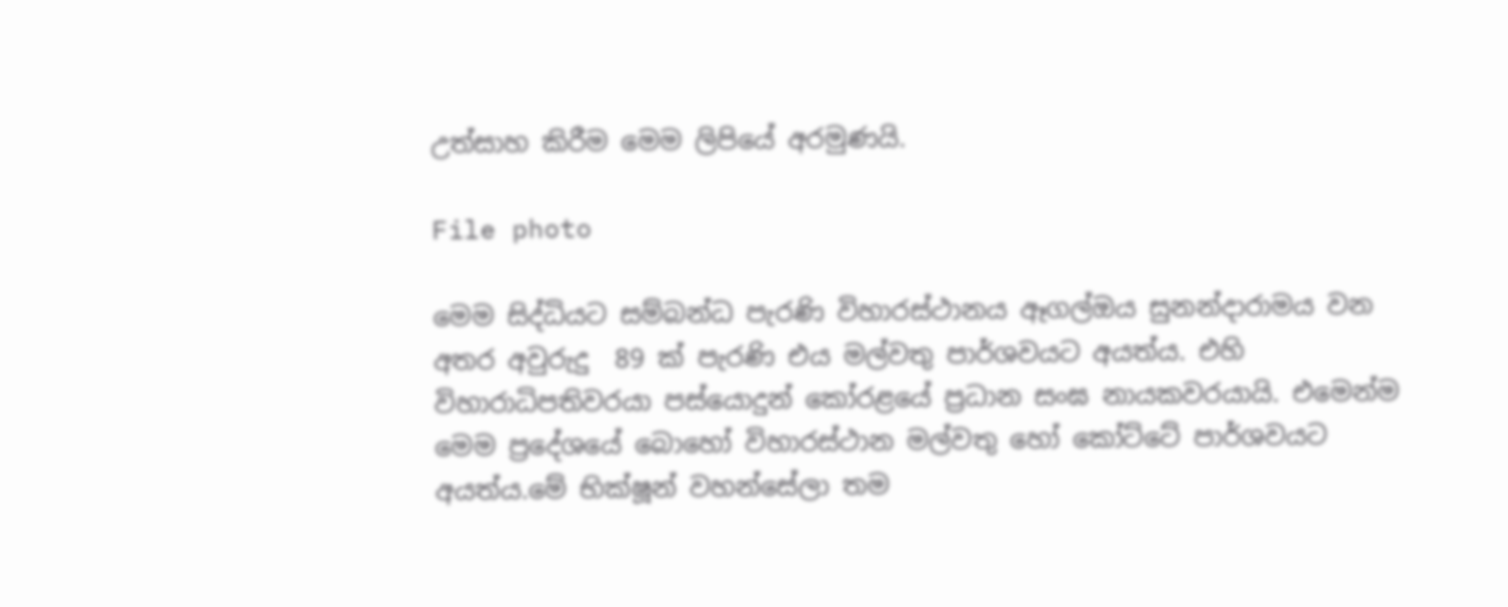උත්සාහ කිරීම මෙම ලිපියේ අරමුණයි.

File photo

මෙම සිද්ධියට සම්බන්ධ පැරණි විහාරස්ථානය ඈගල්ඔය සුනන්දාරාමය වන අතර අවුරුදු  89 ක් පැරණි එය මල්වතු පාර්ශවයට අයත්ය. එහි විහාරාධිපතිවරයා පස්යොදුන් කෝරළයේ ප්‍රධාන සංඝ නායකවරයායි. එමෙන්ම මෙම ප්‍රදේශයේ බොහෝ විහාරස්ථාන මල්වතු හෝ කෝට්ටේ පාර්ශවයට අයත්ය.මේ භික්ෂූන් වහන්සේලා තම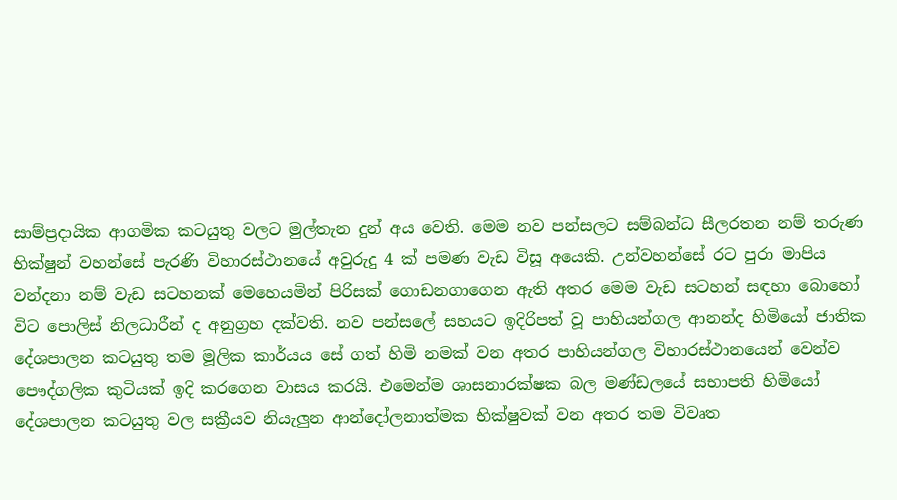සාම්ප්‍රදායික ආගමික කටයුතු වලට මුල්තැන දුන් අය වෙති. මෙම නව පන්සලට සම්බන්ධ සීලරතන නම් තරුණ භික්ෂුන් වහන්සේ පැරණි විහාරස්ථානයේ අවුරුදු 4 ක් පමණ වැඩ විසූ අයෙකි. උන්වහන්සේ රට පුරා මාපිය වන්දනා නම් වැඩ සටහනක් මෙහෙයමින් පිරිසක් ගොඩනගාගෙන ඇති අතර මෙම වැඩ සටහන් සඳහා බොහෝ විට පොලිස් නිලධාරීන් ද අනුග්‍රහ දක්වති. නව පන්සලේ සහයට ඉදිරිපත් වූ පාහියන්ගල ආනන්ද හිමියෝ ජාතික දේශපාලන කටයුතු තම මූලික කාර්යය සේ ගත් හිමි නමක් වන අතර පාහියන්ගල විහාරස්ථානයෙන් වෙන්ව පෞද්ගලික කුටියක් ඉදි කරගෙන වාසය කරයි. එමෙන්ම ශාසනාරක්ෂක බල මණ්ඩලයේ සභාපති හිමියෝ දේශපාලන කටයුතු වල සක්‍රීයව නියැලුන ආන්දෝලනාත්මක භික්ෂුවක් වන අතර තම විවෘත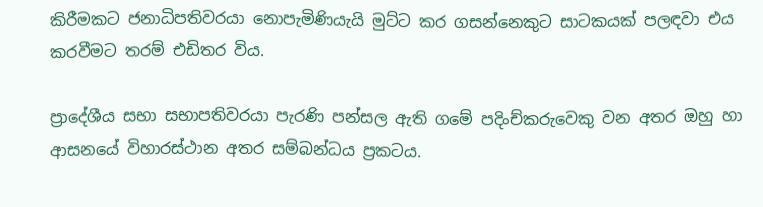කිරීමකට ජනාධිපතිවරයා නොපැමිණියැයි මුට්ට කර ගසන්නෙකුට සාටකයක් පලඳවා එය කරවීමට තරම් එඩිතර විය.

ප්‍රාදේශීය සභා සභාපතිවරයා පැරණි පන්සල ඇති ගමේ පදිංච්කරුවෙකු වන අතර ඔහු හා ආසනයේ විහාරස්ථාන අතර සම්බන්ධය ප්‍රකටය.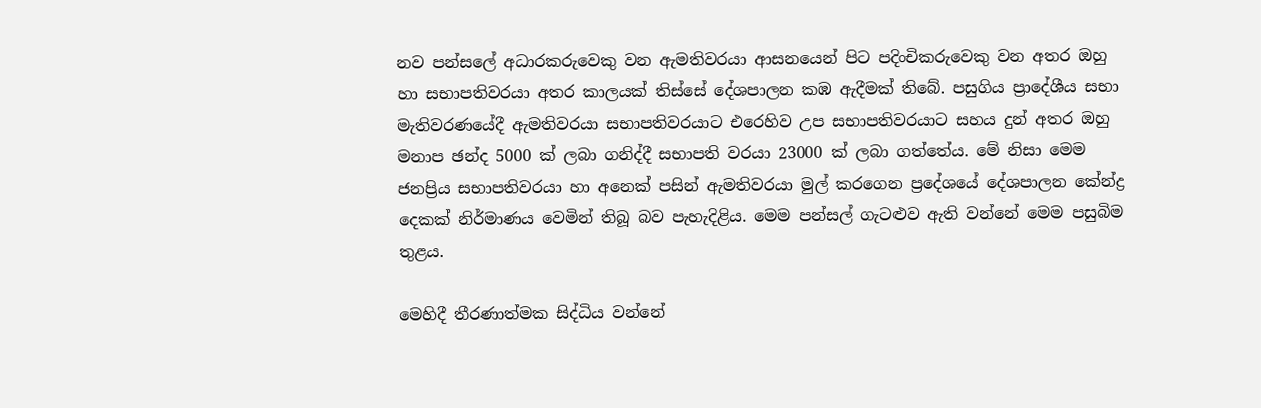නව පන්සලේ අධාරකරුවෙකු වන ඇමතිවරයා ආසනයෙන් පිට පදිංචිකරුවෙකු වන අතර ඔහු හා සභාපතිවරයා අතර කාලයක් තිස්සේ දේශපාලන කඹ ඇදීමක් තිබේ. පසුගිය ප්‍රාදේශීය සභා මැතිවරණයේදී ඇමතිවරයා සභාපතිවරයාට එරෙහිව උප සභාපතිවරයාට සහය දුන් අතර ඔහු මනාප ඡන්ද 5000 ක් ලබා ගනිද්දී සභාපති වරයා 23000 ක් ලබා ගත්තේය. මේ නිසා මෙම ජනප්‍රිය සභාපතිවරයා හා අනෙක් පසින් ඇමතිවරයා මුල් කරගෙන ප්‍රදේශයේ දේශපාලන කේන්ද්‍ර දෙකක් නිර්මාණය වෙමින් තිබූ බව පැහැදිළිය. මෙම පන්සල් ගැටළුව ඇති වන්නේ මෙම පසුබිම තුළය.

මෙහිදී තීරණාත්මක සිද්ධිය වන්නේ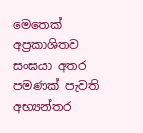මෙතෙක් අප්‍රකාශිතව සංඝයා අතර පමණක් පැවති අභ්‍යන්තර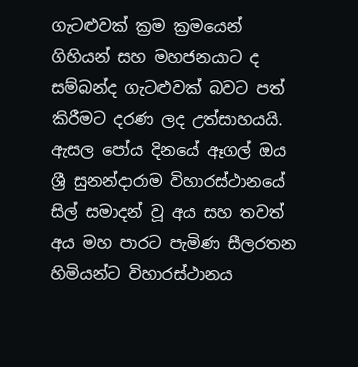ගැටළුවක් ක්‍රම ක්‍රමයෙන් ගිහියන් සහ මහජනයාට ද සම්බන්ද ගැටළුවක් බවට පත් කිරීමට දරණ ලද උත්සාහයයි. ඇසල පෝය දිනයේ ඈගල් ඔය ශ්‍රී සුනන්දාරාම විහාරස්ථානයේ සිල් සමාදන් වූ අය සහ තවත් අය මහ පාරට පැමිණ සීලරතන හිමියන්ට විහාරස්ථානය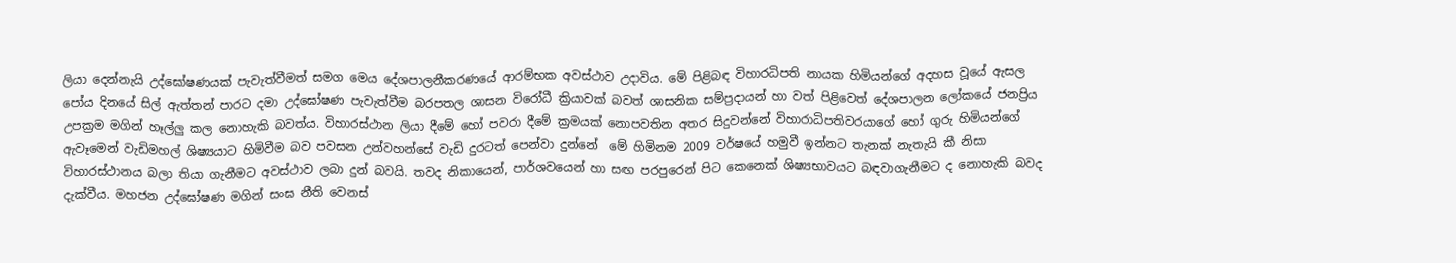ලියා දෙන්නැයි උද්ඝෝෂණයක් පැවැත්වීමත් සමග මෙය දේශපාලනීකරණයේ ආරම්භක අවස්ථාව උදාවිය. මේ පිළිබඳ විහාරධිපති නායක හිමියන්ගේ අදහස වූයේ ඇසල පෝය දිනයේ සිල් ඇත්තන් පාරට දමා උද්ඝෝෂණ පැවැත්වීම බරපතල ශාසන විරෝධී ක්‍රියාවක් බවත් ශාසනික සම්ප්‍රදායන් හා වත් පිළිවෙත් දේශපාලන ලෝකයේ ජනප්‍රිය උපක්‍රම මගින් හෑල්ලු කල නොහැකි බවත්ය. විහාරස්ථාන ලියා දීමේ හෝ පවරා දීමේ ක්‍රමයක් නොපවතින අතර සිදුවන්නේ විහාරාධිපතිවරයාගේ හෝ ගුරු හිමියන්ගේ ඇවෑමෙන් වැඩිමහල් ශිෂ්‍යයාට හිමිවීම බව පවසන උන්වහන්සේ වැඩි දුරටත් පෙන්වා දුන්නේ  මේ හිමිනම 2009 වර්ෂයේ හමුවී ඉන්නට තැනක් නැතැයි කී නිසා විහාරස්ථානය බලා තියා ගැනීමට අවස්ථාව ලබා දුන් බවයි. තවද නිකායෙන්, පාර්ශවයෙන් හා සඟ පරපුරෙන් පිට කෙනෙක් ශිෂ්‍යභාවයට බඳවාගැනීමට ද නොහැකි බවද දැක්වීය. මහජන උද්ඝෝෂණ මගින් සංඝ නීති වෙනස්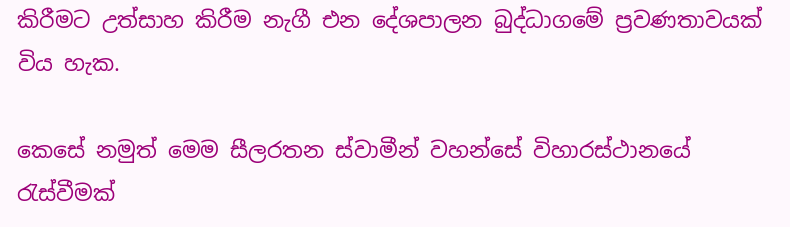කිරීමට උත්සාහ කිරීම නැගී එන දේශපාලන බුද්ධාගමේ ප්‍රවණතාවයක් විය හැක.

කෙසේ නමුත් මෙම සීලරතන ස්වාමීන් වහන්සේ විහාරස්ථානයේ රැස්වීමක්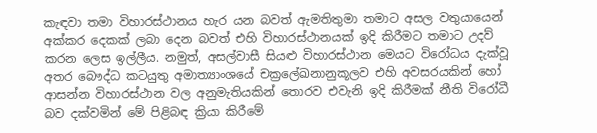කැඳවා තමා විහාරස්ථානය හැර යන බවත් ඇමතිතුමා තමාට අසල වතුයායෙන් අක්කර දෙකක් ලබා දෙන බවත් එහි විහාරස්ථානයක් ඉදි කිරීමට තමාට උදව් කරන ලෙස ඉල්ලීය. නමුත්, අසල්වාසී සියළු විහාරස්ථාන මෙයට විරෝධය දැක්වූ අතර බෞද්ධ කටයුතු අමාත්‍යාංශයේ චක්‍රලේඛනානුකූලව එහි අවසරයකින් හෝ ආසන්න විහාරස්ථාන වල අනුමැතියකින් තොරව එවැනි ඉදි කිරීමක් නීති විරෝධී බව දක්වමින් මේ පිළිබඳ ක්‍රියා කිරීමේ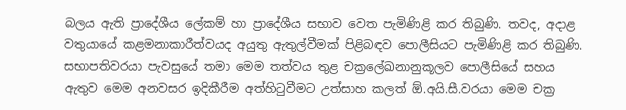බලය ඇති ප්‍රාදේශීය ලේකම් හා ප්‍රාදේශීය සභාව වෙත පැමිණිළි කර තිබුණි. තවද, අදාළ වතුයායේ කළමනාකාරීත්වයද අයුතු ඇතුල්වීමක් පිළිබඳව පොලීසියට පැමිණිළි කර තිබුණි. සභාපතිවරයා පැවසුයේ තමා මෙම තත්වය තුළ චක්‍රලේඛනානුකූලව පොලීසියේ සහය ඇතුව මෙම අනවසර ඉදිකීරීම අත්හිටුවීමට උත්සාහ කලත් ඕ.අයි.සී.වරයා මෙම චක්‍ර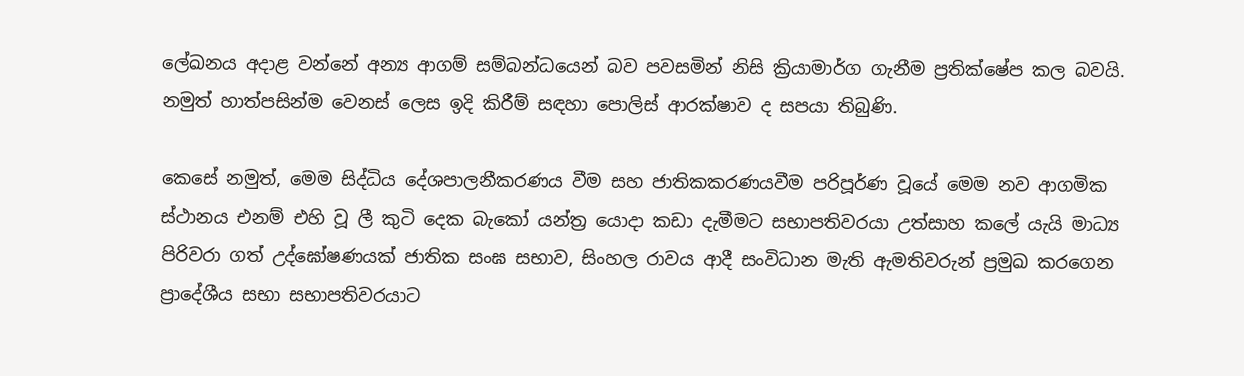ලේඛනය අදාළ වන්නේ අන්‍ය ආගම් සම්බන්ධයෙන් බව පවසමින් නිසි ක්‍රියාමාර්ග ගැනීම ප්‍රතික්ෂේප කල බවයි. නමුත් හාත්පසින්ම වෙනස් ලෙස ඉදි කිරීම් සඳහා පොලිස් ආරක්ෂාව ද සපයා තිබුණි.

කෙසේ නමුත්, මෙම සිද්ධිය දේශපාලනීකරණය වීම සහ ජාතිකකරණයවීම පරිපූර්ණ වූයේ මෙම නව ආගමික ස්ථානය එනම් එහි වූ ලී කුටි දෙක බැකෝ යන්ත්‍ර යොදා කඩා දැමීමට සභාපතිවරයා උත්සාහ කලේ යැයි මාධ්‍ය පිරිවරා ගත් උද්ඝෝෂණයක් ජාතික සංඝ සභාව, සිංහල රාවය ආදී සංවිධාන මැති ඇමතිවරුන් ප්‍රමුඛ කරගෙන ප්‍රාදේශීය සභා සභාපතිවරයාට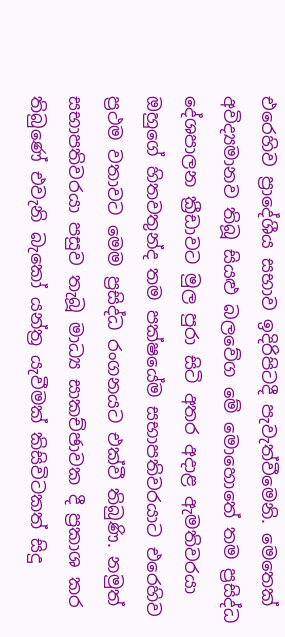එරෙහිව ප්‍රාදේශීය සභාව ඉදිරිපිටදී පැවැත්වීමෙනි. මෙතෙක් අවිද්‍යමානව තිබූ සියළු බලවේග මේ මොහොතේ තම ප්‍රසිද්ධ දේශපාලන ක්‍රීඩාවට මුල පුරා සිටි අතර අදාළ ඇමතිවරයා ඔහුගේ හිතවතුන්ද තම පක්ෂයේම සභාපතිවරයාට එරෙහිව ප්‍රථම වතාවට මෙම ප්‍රසිද්ධ රංගනයට එක්වී තිබුණි. නමුත් සභාපතිවරයා පසුව තැබූ මාධ්‍ය සාකච්ඡාවක දී ප්‍රකාශ කර තිබුණේ එවැනි බැකෝ යන්ත්‍ර යැවීමක් කිසිවිටකත් සිදු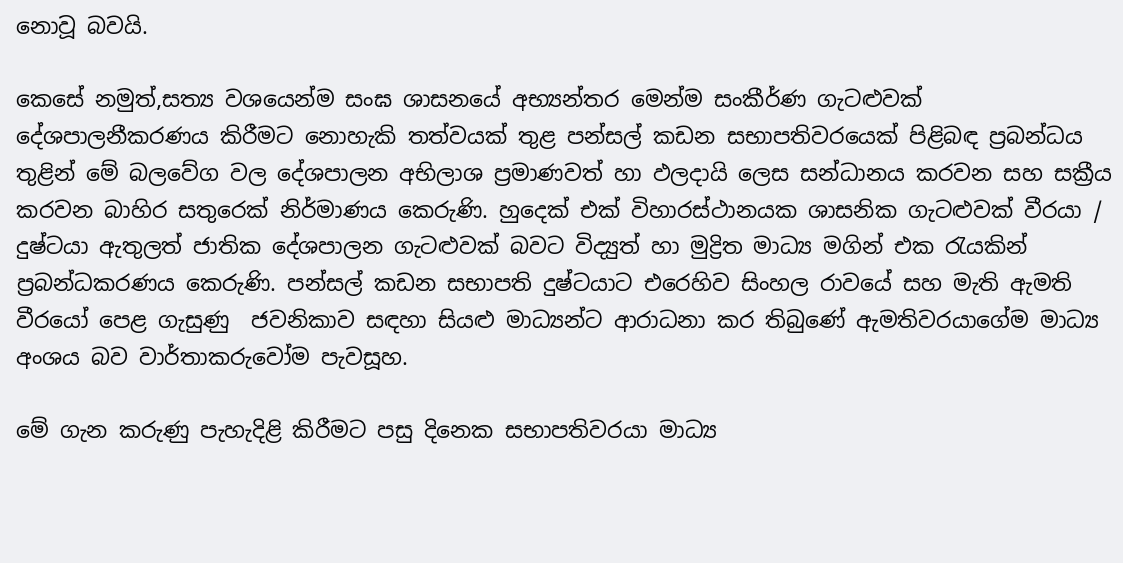නොවූ බවයි.

කෙසේ නමුත්,සත්‍ය වශයෙන්ම සංඝ ශාසනයේ අභ්‍යන්තර මෙන්ම සංකීර්ණ ගැටළුවක් දේශපාලනීකරණය කිරීමට නොහැකි තත්වයක් තුළ පන්සල් කඩන සභාපතිවරයෙක් පිළිබඳ ප්‍රබන්ධය තුළින් මේ බලවේග වල දේශපාලන අභිලාශ ප්‍රමාණවත් හා ඵලදායි ලෙස සන්ධානය කරවන සහ සක්‍රීය කරවන බාහිර සතුරෙක් නිර්මාණය කෙරුණි. හුදෙක් එක් විහාරස්ථානයක ශාසනික ගැටළුවක් වීරයා / දුෂ්ටයා ඇතුලත් ජාතික දේශපාලන ගැටළුවක් බවට විද්‍යුත් හා මුද්‍රිත මාධ්‍ය මගින් එක රැයකින් ප්‍රබන්ධකරණය කෙරුණි. පන්සල් කඩන සභාපති දුෂ්ටයාට එරෙහිව සිංහල රාවයේ සහ මැති ඇමති වීරයෝ පෙළ ගැසුණු  ජවනිකාව සඳහා සියළු මාධ්‍යන්ට ආරාධනා කර තිබුණේ ඇමතිවරයාගේම මාධ්‍ය අංශය බව වාර්තාකරුවෝම පැවසූහ.

මේ ගැන කරුණු පැහැදිළි කිරීමට පසු දිනෙක සභාපතිවරයා මාධ්‍ය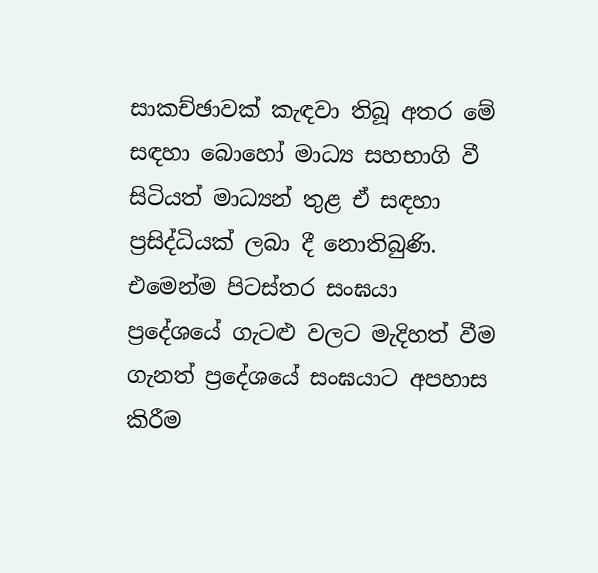සාකච්ඡාවක් කැඳවා තිබූ අතර මේ සඳහා බොහෝ මාධ්‍ය සහභාගි වී සිටියත් මාධ්‍යන් තුළ ඒ සඳහා ප්‍රසිද්ධියක් ලබා දී නොතිබුණි. එමෙන්ම පිටස්තර සංඝයා ප්‍රදේශයේ ගැටළු වලට මැදිහත් වීම ගැනත් ප්‍රදේශයේ සංඝයාට අපහාස කිරීම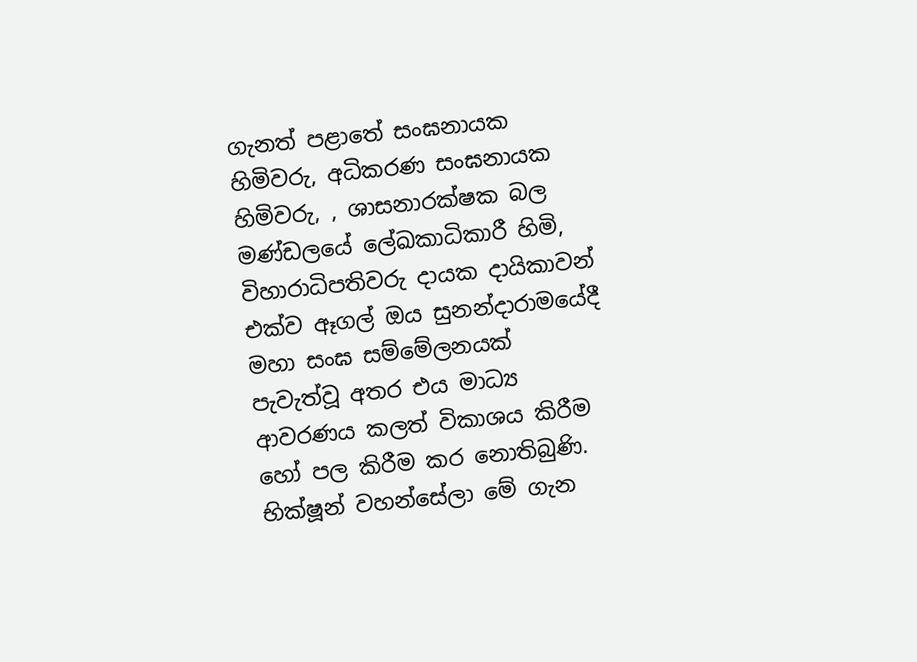ගැනත් පළාතේ සංඝනායක හිමිවරු, අධිකරණ සංඝනායක හිමිවරු, , ශාසනාරක්ෂක බල මණ්ඩලයේ ලේඛකාධිකාරී හිමි, විහාරාධිපතිවරු දායක දායිකාවන් එක්ව ඈගල් ඔය සුනන්දාරාමයේදී මහා සංඝ සම්මේලනයක් පැවැත්වූ අතර එය මාධ්‍ය ආවරණය කලත් විකාශය කිරීම හෝ පල කිරීම කර නොතිබුණි. භික්ෂූන් වහන්සේලා මේ ගැන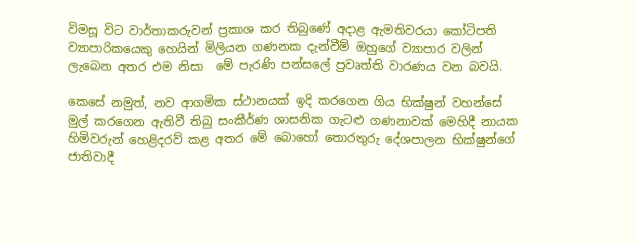විමසූ විට වාර්තාකරුවන් ප්‍රකාශ කර තිබුණේ අදාළ ඇමතිවරයා කෝටිපති ව්‍යාපාරිකයෙකු හෙයින් මිලියන ගණනක දැන්වීම් ඔහුගේ ව්‍යාපාර වලින් ලැබෙන අතර එම නිසා  මේ පැරණි පන්සලේ ප්‍රවෘත්ති වාරණය වන බවයි.

කෙසේ නමුත්, නව ආගමික ස්ථානයක් ඉදි කරගෙන ගිය භික්ෂුන් වහන්සේ මුල් කරගෙන ඇතිවී තිබු සංකීර්ණ ශාසනික ගැටළු ගණනාවක් මෙහිදී නායක හිමිවරුන් හෙළිදරව් කළ අතර මේ බොහෝ තොරතුරු දේශපාලන භික්ෂුන්ගේ ජාතිවාදී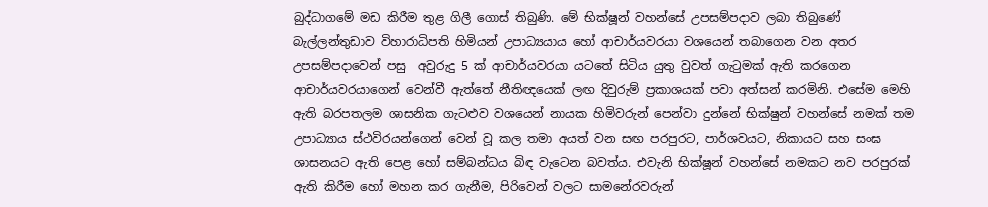බුද්ධාගමේ මඩ කිරීම තුළ ගිලී ගොස් තිබුණි. මේ භික්ෂූන් වහන්සේ උපසම්පදාව ලබා තිබුණේ බැල්ලන්තුඩාව විහාරාධිපති හිමියන් උපාධ්‍යයාය හෝ ආචාර්යවරයා වශයෙන් තබාගෙන වන අතර උපසම්පදාවෙන් පසු  අවුරුදු 5 ක් ආචාර්යවරයා යටතේ සිටිය යුතු වුවත් ගැටුමක් ඇති කරගෙන ආචාර්යවරයාගෙන් වෙන්වී ඇත්තේ නීතිඥයෙක් ලඟ දිවුරුම් ප්‍රකාශයක් පවා අත්සන් කරමිනි. එසේම මෙහි ඇති බරපතලම ශාසනික ගැටළුව වශයෙන් නායක හිමිවරුන් පෙන්වා දුන්නේ භික්ෂුන් වහන්සේ නමක් තම උපාධ්‍යාය ස්ථවිරයන්ගෙන් වෙන් වූ කල තමා අයත් වන සඟ පරපුරට, පාර්ශවයට, නිකායට සහ සංඝ ශාසනයට ඇති පෙළ හෝ සම්බන්ධය බිඳ වැටෙන බවත්ය. එවැනි භික්ෂූන් වහන්සේ නමකට නව පරපුරක් ඇති කිරීම හෝ මහන කර ගැනීම, පිරිවෙන් වලට සාමනේරවරුන්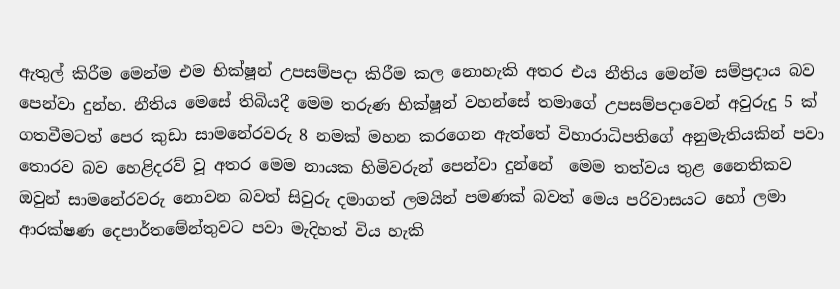ඇතුල් කිරීම මෙන්ම එම භික්ෂූන් උපසම්පදා කිරීම කල නොහැකි අතර එය නීතිය මෙන්ම සම්ප්‍රදාය බව පෙන්වා දුන්හ. නීතිය මෙසේ තිබියදී මෙම තරුණ භික්ෂූන් වහන්සේ තමාගේ උපසම්පදාවෙන් අවුරුදු 5 ක් ගතවීමටත් පෙර කුඩා සාමනේරවරු 8 නමක් මහන කරගෙන ඇත්තේ විහාරාධිපතිගේ අනුමැතියකින් පවා තොරව බව හෙළිදරව් වූ අතර මෙම නායක හිමිවරුන් පෙන්වා දුන්නේ  මෙම තත්වය තුළ නෛතිකව ඔවුන් සාමනේරවරු නොවන බවත් සිවුරු දමාගත් ලමයින් පමණක් බවත් මෙය පරිවාසයට හෝ ලමා ආරක්ෂණ දෙපාර්තමේන්තුවට පවා මැදිහත් විය හැකි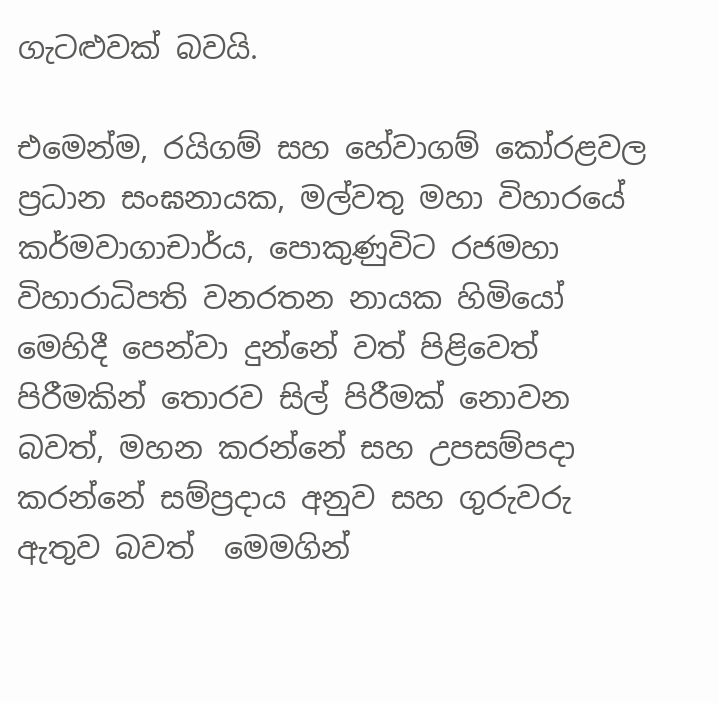ගැටළුවක් බවයි.

එමෙන්ම, රයිගම් සහ හේවාගම් කෝරළවල ප්‍රධාන සංඝනායක, මල්වතු මහා විහාරයේ කර්මවාගාචාර්ය, පොකුණුවිට රජමහා විහාරාධිපති වනරතන නායක හිමියෝ මෙහිදී පෙන්වා දුන්නේ වත් පිළිවෙත් පිරීමකින් තොරව සිල් පිරීමක් නොවන බවත්, මහන කරන්නේ සහ උපසම්පදා කරන්නේ සම්ප්‍රදාය අනුව සහ ගුරුවරු ඇතුව බවත්  මෙමගින්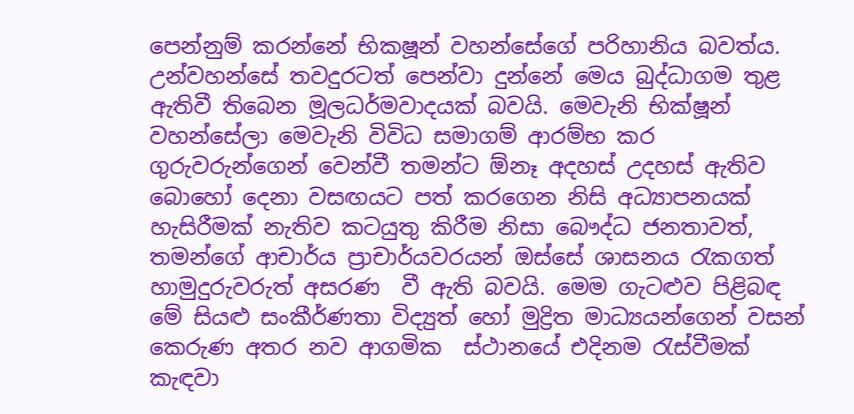පෙන්නුම් කරන්නේ භිකෂූන් වහන්සේගේ පරිහානිය බවත්ය. උන්වහන්සේ තවදුරටත් පෙන්වා දුන්නේ මෙය බුද්ධාගම තුළ ඇතිවී තිබෙන මූලධර්මවාදයක් බවයි. මෙවැනි භික්ෂූන් වහන්සේලා මෙවැනි විවිධ සමාගම් ආරම්භ කර ගුරුවරුන්ගෙන් වෙන්වී තමන්ට ඕනෑ අදහස් උදහස් ඇතිව බොහෝ දෙනා වසඟයට පත් කරගෙන නිසි අධ්‍යාපනයක් හැසිරීමක් නැතිව කටයුතු කිරීම නිසා බෞද්ධ ජනතාවත්, තමන්ගේ ආචාර්ය ප්‍රාචාර්යවරයන් ඔස්සේ ශාසනය රැකගත්  හාමුදුරුවරුත් අසරණ  වී ඇති බවයි. මෙම ගැටළුව පිළිබඳ මේ සියළු සංකීර්ණතා විද්‍යුත් හෝ මුද්‍රිත මාධ්‍යයන්ගෙන් වසන් කෙරුණ අතර නව ආගමික  ස්ථානයේ එදිනම රැස්වීමක් කැඳවා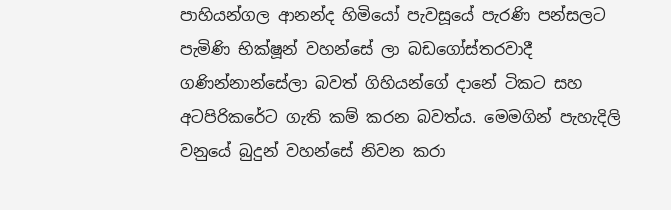පාහියන්ගල ආනන්ද හිමියෝ පැවසූයේ පැරණි පන්සලට පැමිණි භික්ෂූන් වහන්සේ ලා බඩගෝස්තරවාදී ගණින්නාන්සේලා බවත් ගිහියන්ගේ දානේ ටිකට සහ අටපිරිකරේට ගැති කම් කරන බවත්ය. මෙමගින් පැහැදිලි වනුයේ බුදුන් වහන්සේ නිවන කරා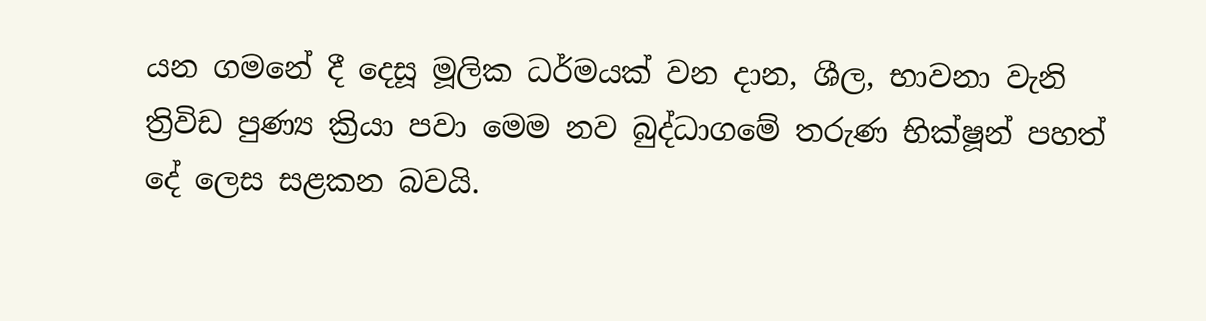යන ගමනේ දී දෙසූ මූලික ධර්මයක් වන දාන, ශීල, භාවනා වැනි ත්‍රිවිඩ පුණ්‍ය ක්‍රියා පවා මෙම නව බුද්ධාගමේ තරුණ භික්ෂූන් පහත් දේ ලෙස සළකන බවයි.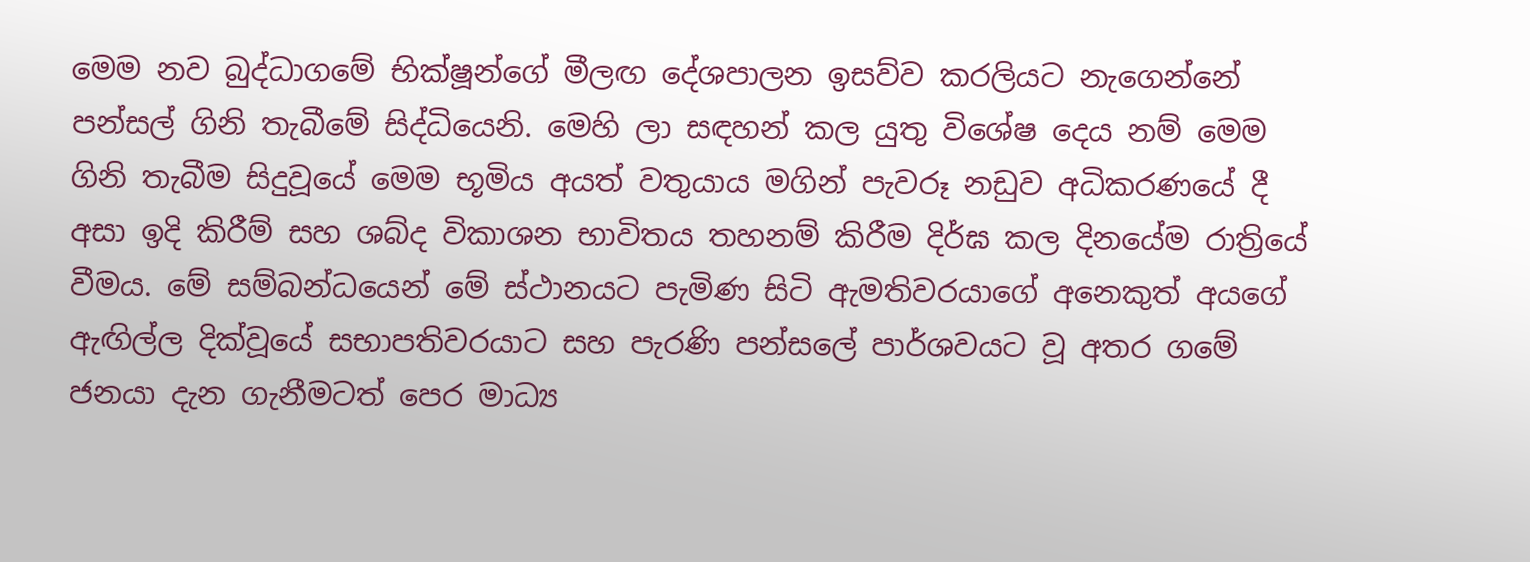මෙම නව බුද්ධාගමේ භික්ෂූන්ගේ මීලඟ දේශපාලන ඉසව්ව කරලියට නැගෙන්නේ පන්සල් ගිනි තැබීමේ සිද්ධියෙනි. මෙහි ලා සඳහන් කල යුතු විශේෂ දෙය නම් මෙම ගිනි තැබීම සිදුවූයේ මෙම භූමිය අයත් වතුයාය මගින් පැවරූ නඩුව අධිකරණයේ දී අසා ඉදි කිරීම් සහ ශබ්ද විකාශන භාවිතය තහනම් කිරීම දිර්ඝ කල දිනයේම රාත්‍රියේ වීමය. මේ සම්බන්ධයෙන් මේ ස්ථානයට පැමිණ සිටි ඇමතිවරයාගේ අනෙකුත් අයගේ  ඇඟිල්ල දික්වූයේ සභාපතිවරයාට සහ පැරණි පන්සලේ පාර්ශවයට වූ අතර ගමේ ජනයා දැන ගැනීමටත් පෙර මාධ්‍ය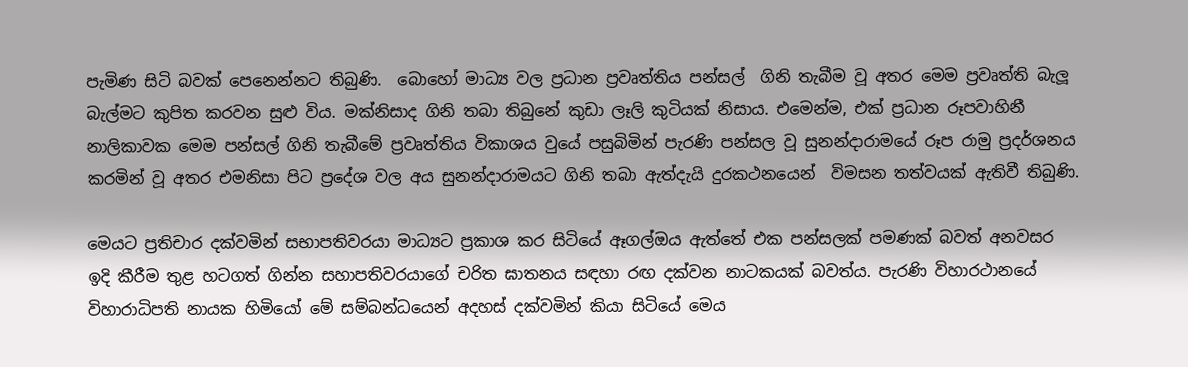පැමිණ සිටි බවක් පෙනෙන්නට තිබුණි.  බොහෝ මාධ්‍ය වල ප්‍රධාන ප්‍රවෘත්තිය පන්සල්  ගිනි තැබීම වූ අතර මෙම ප්‍රවෘත්ති බැලූ බැල්මට කුපිත කරවන සුළු විය. මක්නිසාද ගිනි තබා තිබුනේ කුඩා ලෑලි කුටියක් නිසාය. එමෙන්ම, එක් ප්‍රධාන රූපවාහිනී නාලිකාවක මෙම පන්සල් ගිනි තැබීමේ ප්‍රවෘත්තිය විකාශය වුයේ පසුබිමින් පැරණි පන්සල වූ සුනන්දාරාමයේ රූප රාමු ප්‍රදර්ශනය කරමින් වූ අතර එමනිසා පිට ප්‍රදේශ වල අය සුනන්දාරාමයට ගිනි තබා ඇත්දැයි දුරකථනයෙන්  විමසන තත්වයක් ඇතිවී තිබුණි.

මෙයට ප්‍රතිචාර දක්වමින් සභාපතිවරයා මාධ්‍යට ප්‍රකාශ කර සිටියේ ඈගල්ඔය ඇත්තේ එක පන්සලක් පමණක් බවත් අනවසර ඉදි කීරීම තුළ හටගත් ගින්න සහාපතිවරයාගේ චරිත ඝාතනය සඳහා රඟ දක්වන නාටකයක් බවත්ය. පැරණි විහාරථානයේ විහාරාධිපති නායක හිමියෝ මේ සම්බන්ධයෙන් අදහස් දක්වමින් කියා සිටියේ මෙය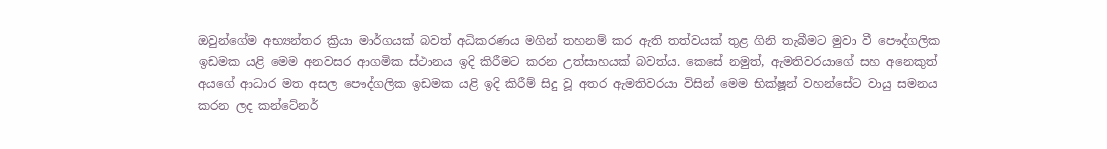ඔවුන්ගේම අභ්‍යන්තර ක්‍රියා මාර්ගයක් බවත් අධිකරණය මගින් තහනම් කර ඇති තත්වයක් තුළ ගිනි තැබීමට මුවා වී පෞද්ගලික ඉඩමක යළි මෙම අනවසර ආගමික ස්ථානය ඉදි කිරීමට කරන උත්සාහයක් බවත්ය. කෙසේ නමුත්, ඇමතිවරයාගේ සහ අනෙකුත් අයගේ ආධාර මත අසල පෞද්ගලික ඉඩමක යළි ඉදි කිරීම් සිදු වූ අතර ඇමතිවරයා විසින් මෙම භික්ෂූන් වහන්සේට වායු සමනය කරන ලද කන්ටේනර්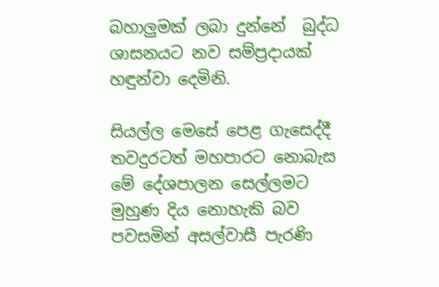බහාලුමක් ලබා දුන්නේ  බුද්ධ ශාසනයට නව සම්ප්‍රදායක් හඳුන්වා දෙමිනි.

සියල්ල මෙසේ පෙළ ගැසෙද්දී තවදුරටත් මහපාරට නොබැස මේ දේශපාලන සෙල්ලමට මුහුණ දිය නොහැකි බව පවසමින් අසල්වාසී පැරණි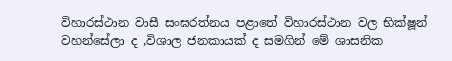විහාරස්ථාන වාසී සංඝරත්නය පළාතේ විහාරස්ථාන වල භික්ෂූන් වහන්සේලා ද ,විශාල ජනකායක් ද සමගින් මේ ශාසනික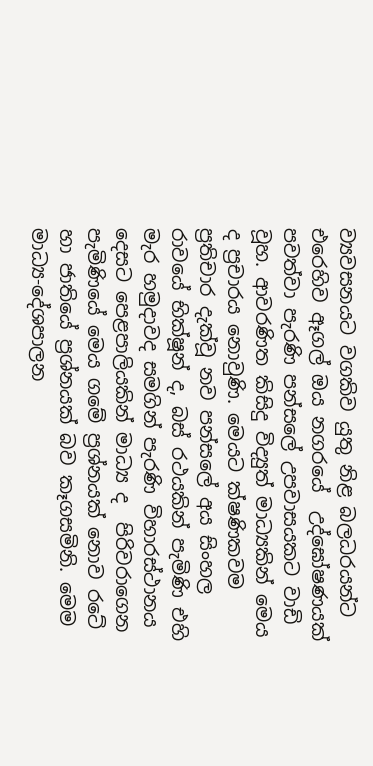ව්‍යවසනයට වගකිව යුතු නිළ බලධරයන්ට එරෙහිව ඈගල් ඔය නගරයේ  උද්ඝෝෂණයක් පවත්වා පැරණි පන්සලේ උපවාසයකට වාඩි වූහ. ආවරණිත කිසිදු විද්‍යුත් මාධ්‍යකින් මෙය ද ප්‍රචාරය නොවුණි. මෙයට ක්ෂණිකවම ප්‍රතිචාර දැක්වූ නව පන්සලේ අය සිංහල රාවයේ භික්ෂූන් ද, බස් රථයකින් පැමිණි එහි මැර හමුදාවද සමගින් පැරණි විහාරස්ථානය දෙසට පෙළපාලියකින් මාධ්‍ය ද  පිරිවරාගෙන පැමිණියේ මෙය ගමේ ප්‍රශ්නයක් නොව රටේ හා ජාතියේ ප්‍රශ්නයක් බව කෑගසමිනි. මෙම  මාධ්‍ය-දේශපාලන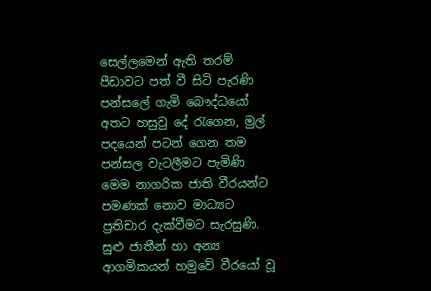සෙල්ලමෙන් ඇති තරම් පීඩාවට පත් වී සිටි පැරණි පන්සලේ ගැමි බෞද්ධයෝ අතට හසුවු දේ රැගෙන, මුල් පදයෙන් පටන් ගෙන තම පන්සල වැටලීමට පැමිණි මෙම නාගරික ජාති වීරයන්ට පමණක් නොව මාධ්‍යට ප්‍රතිචාර දැක්වීමට සැරසුණි. සුළු ජාතීන් හා අන්‍ය ආගමිකයන් හමුවේ වීරයෝ වූ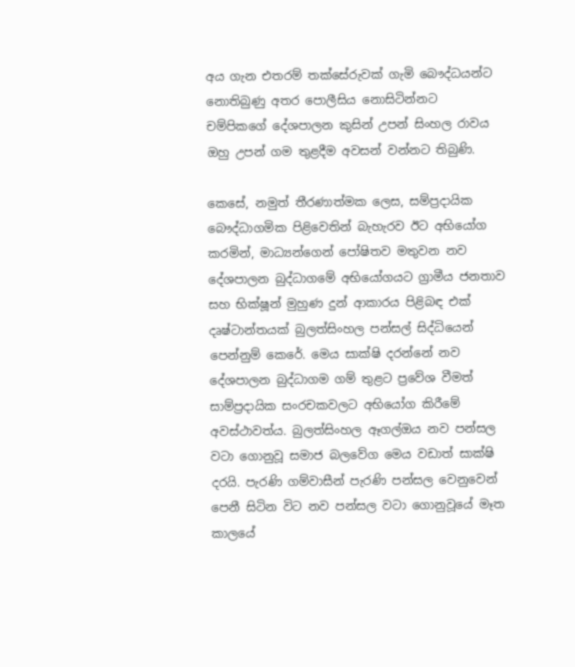අය ගැන එතරම් තක්සේරුවක් ගැමි බෞද්ධයන්ට නොතිබුණු අතර පොලීසිය නොසිටින්නට චම්පිකගේ දේශපාලන කුසින් උපන් සිංහල රාවය ඔහු උපන් ගම තුළදීම අවසන් වන්නට තිබුණි.

කෙසේ, නමුත් තීරණාත්මක ලෙස, සම්ප්‍රදායික බෞද්ධාගමික පිළිවෙතින් බැහැරව ඊට අභියෝග කරමින්, මාධ්‍යන්ගෙන් පෝෂිතව මතුවන නව දේශපාලන බුද්ධාගමේ අභියෝගයට ග්‍රාමීය ජනතාව සහ භික්ෂූන් මුහුණ දුන් ආකාරය පිළිබඳ එක් දෘෂ්ටාන්තයක් බුලත්සිංහල පන්සල් සිද්ධියෙන් පෙන්නුම් කෙරේ. මෙය සාක්ෂි දරන්නේ නව දේශපාලන බුද්ධාගම ගම් තුළට ප්‍රවේශ වීමත් සාම්ප්‍රදායික සංරචකවලට අභියෝග කිරීමේ අවස්ථාවත්ය. බුලත්සිංහල ඈගල්ඔය නව පන්සල වටා ගොනුවූ සමාජ බලවේග මෙය වඩාත් සාක්ෂි දරයි. පැරණි ගම්වාසීන් පැරණි පන්සල වෙනුවෙන් පෙනී සිටින විට නව පන්සල වටා ගොනුවූයේ මෑත කාලයේ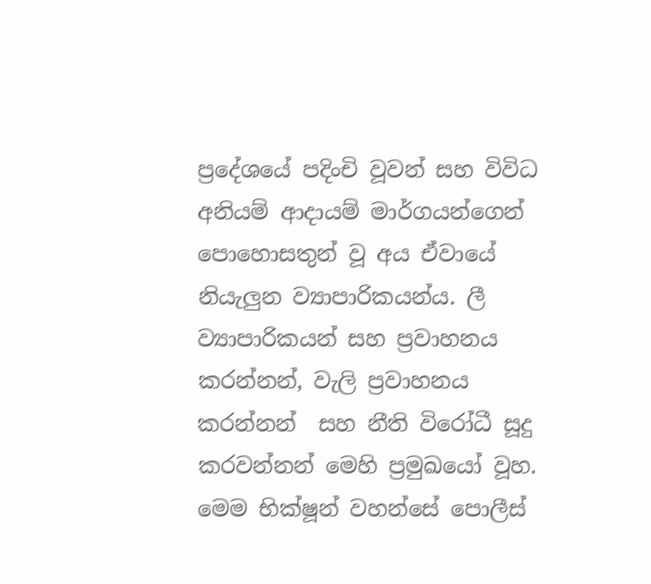ප්‍රදේශයේ පදිංචි වූවන් සහ විවිධ අනියම් ආදායම් මාර්ගයන්ගෙන් පොහොසතුන් වූ අය ඒවායේ නියැලුන ව්‍යාපාරිකයන්ය. ලී ව්‍යාපාරිකයන් සහ ප්‍රවාහනය කරන්නන්, වැලි ප්‍රවාහනය කරන්නන්  සහ නීති විරෝධී සූදු කරවන්නන් මෙහි ප්‍රමුඛයෝ වූහ. මෙම භික්ෂූන් වහන්සේ පොලීස්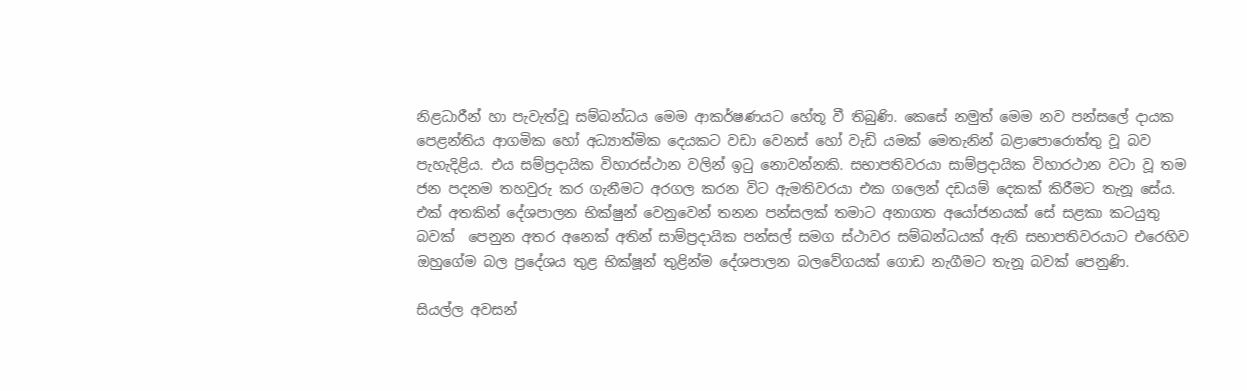නිළධාරීන් හා පැවැත්වූ සම්බන්ධය මෙම ආකර්ෂණයට හේතූ වී තිබුණි. කෙසේ නමුත් මෙම නව පන්සලේ දායක පෙළන්තිය ආගමික හෝ අධ්‍යාත්මික දෙයකට වඩා වෙනස් හෝ වැඩි යමක් මෙතැනින් බළාපොරොත්තු වූ බව පැහැදිළිය. එය සම්ප්‍රදායික විහාරස්ථාන වලින් ඉටු නොවන්නකි. සභාපතිවරයා සාම්ප්‍රදායික විහාරථාන වටා වූ තම ජන පදනම තහවුරු කර ගැනීමට අරගල කරන විට ඇමතිවරයා එක ගලෙන් දඩයම් දෙකක් කිරීමට තැනූ සේය. එක් අතකින් දේශපාලන භික්ෂුන් වෙනුවෙන් තනන පන්සලක් තමාට අනාගත අයෝජනයක් සේ සළකා කටයුතු බවක්  පෙනුන අතර අනෙක් අතින් සාම්ප්‍රදායික පන්සල් සමග ස්ථාවර සම්බන්ධයක් ඇති සභාපතිවරයාට එරෙහිව ඔහුගේම බල ප්‍රදේශය තුළ භික්ෂූන් තුළින්ම දේශපාලන බලවේගයක් ගොඩ නැගීමට තැනූ බවක් පෙනුණි.

සියල්ල අවසන්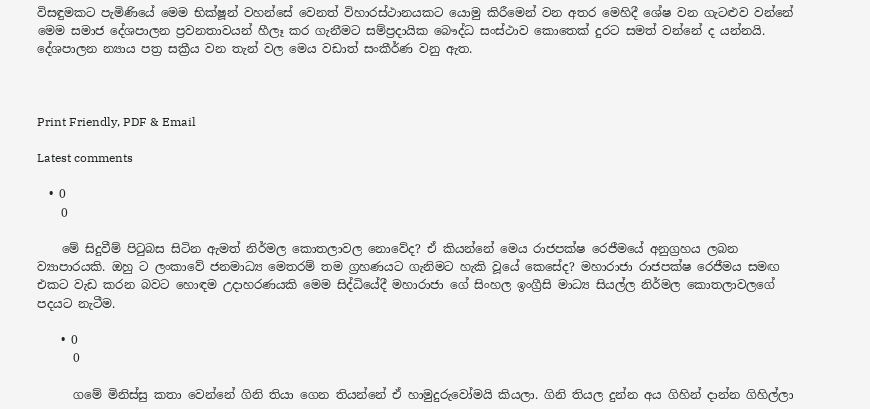විසඳුමකට පැමිණියේ මෙම භික්ෂූන් වහන්සේ වෙනත් විහාරස්ථානයකට යොමු කිරීමෙන් වන අතර මෙහිදී ශේෂ වන ගැටළුව වන්නේ මෙම සමාජ දේශපාලන ප්‍රවනතාවයන් හීලෑ කර ගැනීමට සම්ප්‍රදායික බෞද්ධ සංස්ථාව කොතෙක් දුරට සමත් වන්නේ ද යන්නයි. දේශපාලන න්‍යාය පත්‍ර සක්‍රීය වන තැන් වල මෙය වඩාත් සංකීර්ණ වනු ඇත.



Print Friendly, PDF & Email

Latest comments

  • 0
    0

    මේ සිදුවීම් පිටුබස සිටින ඇමත් නිර්මල කොතලාවල නොවේද? ඒ කියන්නේ මෙය රාජපක්ෂ රෙජීමයේ අනුග්‍රහය ලබන ව්‍යාපාරයකි. ඔහු ට ලංකාවේ ජනමාධ්‍ය මෙතරම් තම ග්‍රහණයට ගැනිමට හැකි වූයේ කෙසේද? මහාරාජා රාජපක්ෂ රෙජීමය සමඟ එකට වැඩ කරන බවට හොඳම උදාහරණයකි මෙම සිද්ධියේදී මහාරාජා ගේ සිංහල ඉංග්‍රීසි මාධ්‍ය සියල්ල නිර්මල කොතලාවලගේ පදයට නැටීම.

    • 0
      0

      ගමේ මිනිස්සු කතා වෙන්නේ ගිනි තියා ගෙන තියන්නේ ඒ හාමුදුරුවෝමයි කියලා. ගිනි තියල දුන්න අය ගිහින් දාන්න ගිහිල්ලා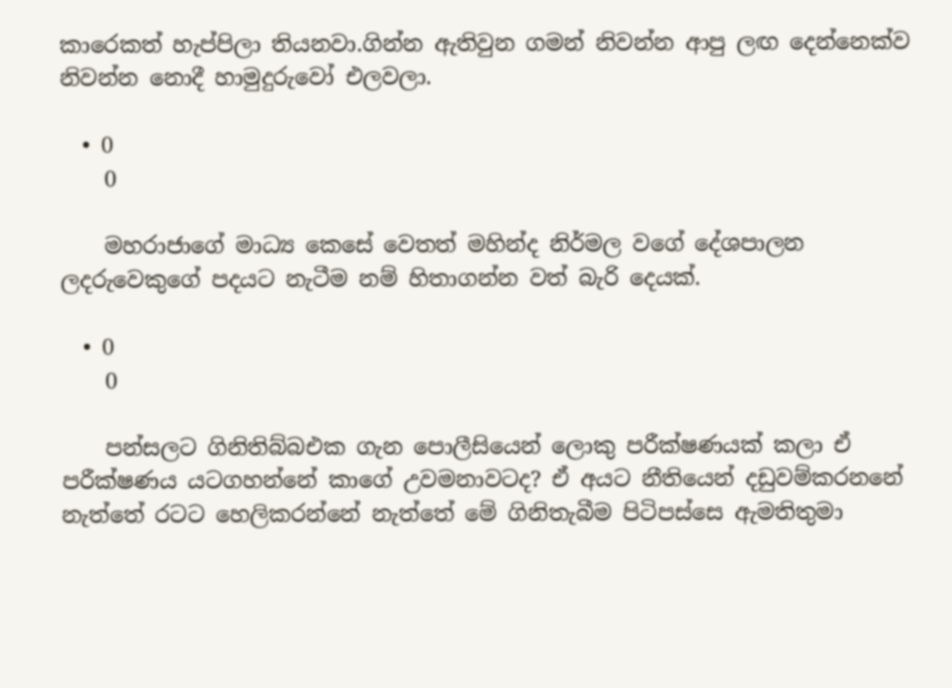කාරෙකත් හැප්පිලා තියනවා.ගින්න ඇතිවුන ගමන් නිවන්න ආපු ලඟ දෙන්නෙක්ව නිවන්න නොදී හාමුදුරුවෝ එලවලා.

  • 0
    0

    මහරාජාගේ මාධ්‍ය කෙසේ වෙතත් මහින්ද නිර්මල වගේ දේශපාලන ලදරුවෙකුගේ පදයට නැටීම නම් හිතාගන්න වත් බැරි දෙයක්.

  • 0
    0

    පන්සලට ගිනිතිබ්බඑක ගැන පොලීසියෙන් ලොකු පරීක්ෂණයක් කලා ඒ පරීක්ෂණය යටගහන්නේ කාගේ උවමනාවටද? ඒ අයට නීතියෙන් දඩුවම්කරනනේ නැත්තේ රටට හෙලිකරන්නේ නැත්තේ මේ ගිනිතැබීම පිටිපස්සෙ ඇමතිතුමා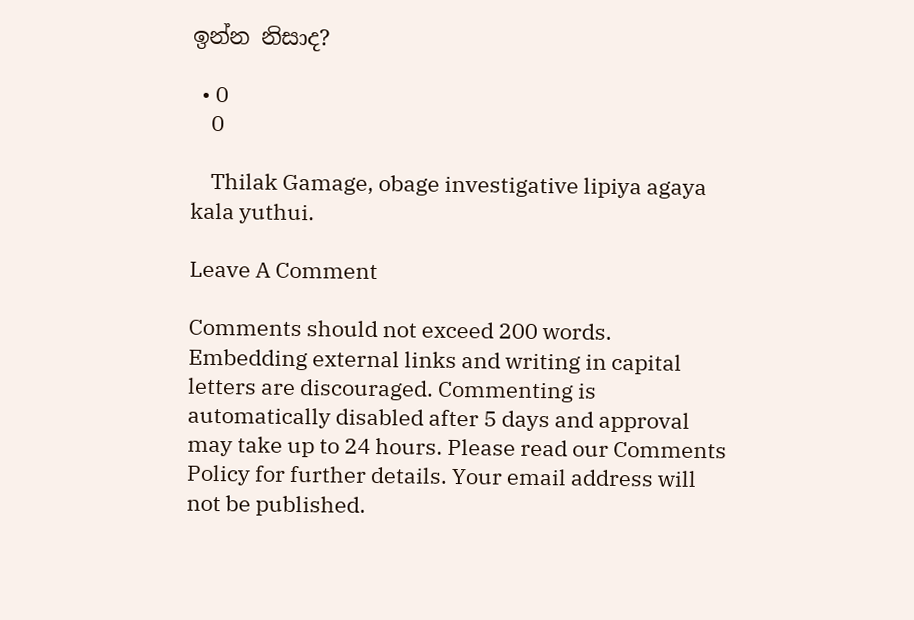ඉන්න නිසාද?

  • 0
    0

    Thilak Gamage, obage investigative lipiya agaya kala yuthui.

Leave A Comment

Comments should not exceed 200 words. Embedding external links and writing in capital letters are discouraged. Commenting is automatically disabled after 5 days and approval may take up to 24 hours. Please read our Comments Policy for further details. Your email address will not be published.